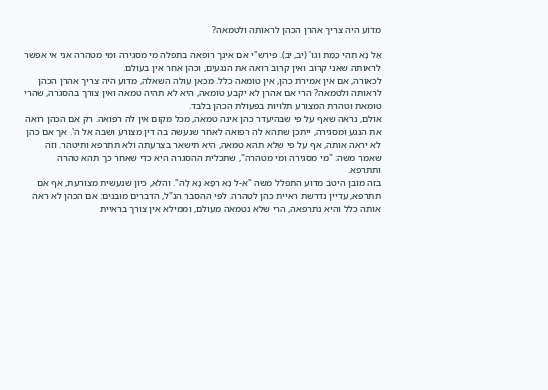מדוע היה צריך אהרן הכהן לראותה ולטמאה?

אַל נָא תְהִי כַּמֵּת וגו' (יב, יב). פירש"י אם אינך רופאה בתפלה מי מסגירה ומי מטהרה אני אי אפשר לראותה שאני קרוב ואין קרוב רואה את הנגעים, וכהן אחר אין בעולם.
לכאורה, אם אין אמירת כהן, אין טומאה כלל. מכאן עולה השאלה, מדוע היה צריך אהרן הכהן לראותה ולטמאה? הרי אם אהרן לא יקבע טומאה, היא לא תהיה טמאה ואין צורך בהסגרה, שהרי טומאת וטהרת המצורע תלויות בפעולת הכהן בלבד.
אולם, נראה שאף על פי שבהיעדר כהן אינה טמאה, מכל מקום אין לה רפואה. רק אם הכהן רואה את הנגע ומסגירה, ייתכן שתהא לה רפואה לאחר שנעשה בה דין מצורע ושבה אל ה'. אך אם כהן לא יראה אותה, אף על פי שלא תהא טמאה, היא תישאר בצרעתה ולא תתרפא ותיטהר. וזה שאמר משה: "מי מסגירה ומי מטהרה", שתכלית ההסגרה היא כדי שאחר כך תהא טהרה ותתרפא.
בזה מובן היטב מדוע התפלל משה "אֵ-ל נָא רְפָא נָא לָהּ". והלא, כיון שנעשית מצורעת, אף אם תתרפא, עדיין נדרשת ראיית כהן לטהרה. לפי ההסבר הנ"ל, הדברים מובנים: אם הכהן לא ראה אותה כלל והיא נתרפאה, הרי שלא נטמאה מעולם, וממילא אין צורך בראיית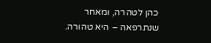כהן לטהרה, ומאחר שנתרפאה – היא טהורה.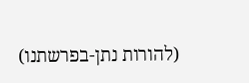(להורות נתן-בפרשתנו)